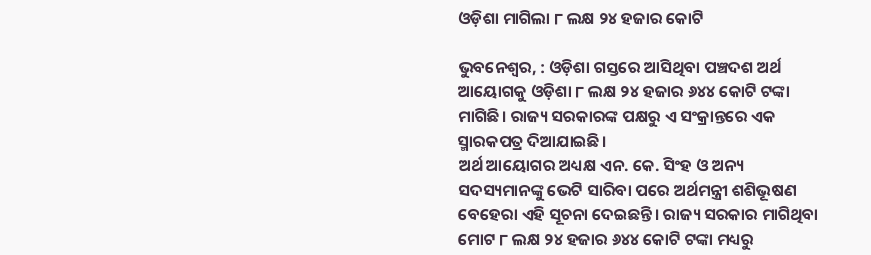ଓଡ଼ିଶା ମାଗିଲା ୮ ଲକ୍ଷ ୨୪ ହଜାର କୋଟି

ଭୁବନେଶ୍ବର, : ଓଡ଼ିଶା ଗସ୍ତରେ ଆସିଥିବା ପଞ୍ଚଦଶ ଅର୍ଥ ଆୟୋଗକୁ ଓଡ଼ିଶା ୮ ଲକ୍ଷ ୨୪ ହଜାର ୬୪୪ କୋଟି ଟଙ୍କା ମାଗିଛି। ରାଜ୍ୟ ସରକାରଙ୍କ ପକ୍ଷରୁ ଏ ସଂକ୍ରାନ୍ତରେ ଏକ ସ୍ମାରକପତ୍ର ଦିଆଯାଇଛି।
ଅର୍ଥ ଆୟୋଗର ଅଧ୍ୟକ୍ଷ ଏନ. କେ. ସିଂହ ଓ ଅନ୍ୟ ସଦସ୍ୟମାନଙ୍କୁ ଭେଟି ସାରିବା ପରେ ଅର୍ଥମନ୍ତ୍ରୀ ଶଶିଭୂଷଣ ବେହେରା ଏହି ସୂଚନା ଦେଇଛନ୍ତି। ରାଜ୍ୟ ସରକାର ମାଗିଥିବା ମୋଟ ୮ ଲକ୍ଷ ୨୪ ହଜାର ୬୪୪ କୋଟି ଟଙ୍କା ମଧ୍ୟରୁ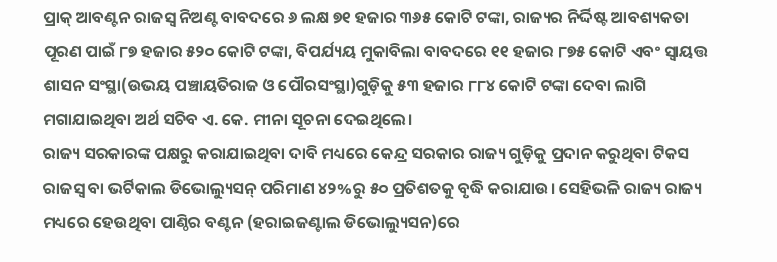ପ୍ରାକ୍ ଆବଣ୍ଟନ ରାଜସ୍ବ ନିଅଣ୍ଟ ବାବଦରେ ୬ ଲକ୍ଷ ୭୧ ହଜାର ୩୬୫ କୋଟି ଟଙ୍କା, ରାଜ୍ୟର ନିର୍ଦ୍ଦିଷ୍ଟ ଆବଶ୍ୟକତା ପୂରଣ ପାଇଁ ୮୭ ହଜାର ୫୨୦ କୋଟି ଟଙ୍କା, ବିପର୍ଯ୍ୟୟ ମୁକାବିଲା ବାବଦରେ ୧୧ ହଜାର ୮୭୫ କୋଟି ଏବଂ ସ୍ବାୟତ୍ତ ଶାସନ ସଂସ୍ଥା(ଉଭୟ ପଞ୍ଚାୟତିରାଜ ଓ ପୌରସଂସ୍ଥା)ଗୁଡ଼ିକୁ ୫୩ ହଜାର ୮୮୪ କୋଟି ଟଙ୍କା ଦେବା ଲାଗି ମଗାଯାଇଥିବା ଅର୍ଥ ସଚିବ ଏ. କେ. ମୀନା ସୂଚନା ଦେଇଥିଲେ।
ରାଜ୍ୟ ସରକାରଙ୍କ ପକ୍ଷରୁ କରାଯାଇଥିବା ଦାବି ମଧ୍ୟରେ କେନ୍ଦ୍ର ସରକାର ରାଜ୍ୟ ଗୁଡ଼ିକୁ ପ୍ରଦାନ କରୁଥିବା ଟିକସ ରାଜସ୍ବ ବା ଭର୍ଟିକାଲ ଡିଭୋଲ୍ୟୁସନ୍‌ ପରିମାଣ ୪୨%ରୁ ୫୦ ପ୍ରତିଶତକୁ ବୃଦ୍ଧି କରାଯାଉ। ସେହିଭଳି ରାଜ୍ୟ ରାଜ୍ୟ ମଧ୍ୟରେ ହେଉଥିବା ପାଣ୍ଠିର ବଣ୍ଟନ (ହରାଇଜଣ୍ଟାଲ ଡିଭୋଲ୍ୟୁସନ)ରେ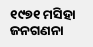୧୯୭୧ ମସିହା ଜନଗଣନା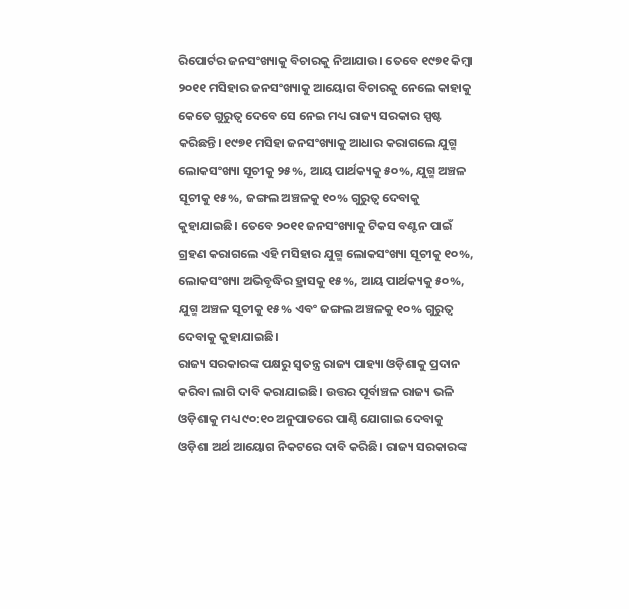ରିପୋର୍ଟର ଜନସଂଖ୍ୟାକୁ ବିଚାରକୁ ନିଆଯାଉ। ତେବେ ୧୯୭୧ କିମ୍ବା ୨୦୧୧ ମସିହାର ଜନସଂଖ୍ୟାକୁ ଆୟୋଗ ବିଚାରକୁ ନେଲେ କାହାକୁ କେତେ ଗୁରୁତ୍ବ ଦେବେ ସେ ନେଇ ମଧ୍ୟ ରାଜ୍ୟ ସରକାର ସ୍ପଷ୍ଟ କରିଛନ୍ତି। ୧୯୭୧ ମସିହା ଜନସଂଖ୍ୟାକୁ ଆଧାର କରାଗଲେ ଯୁଗ୍ମ ଲୋକସଂଖ୍ୟା ସୂଚୀକୁ ୨୫%, ଆୟ ପାର୍ଥକ୍ୟକୁ ୫୦%, ଯୁଗ୍ମ ଅଞ୍ଚଳ ସୂଚୀକୁ ୧୫%, ଜଙ୍ଗଲ ଅଞ୍ଚଳକୁ ୧୦% ଗୁରୁତ୍ବ ଦେବାକୁ କୁହାଯାଇଛି। ତେବେ ୨୦୧୧ ଜନସଂଖ୍ୟାକୁ ଟିକସ ବଣ୍ଟନ ପାଇଁ ଗ୍ରହଣ କରାଗଲେ ଏହି ମସିହାର ଯୁଗ୍ମ ଲୋକସଂଖ୍ୟା ସୂଚୀକୁ ୧୦%, ଲୋକସଂଖ୍ୟା ଅଭିବୃଦ୍ଧିର ହ୍ରାସକୁ ୧୫%, ଆୟ ପାର୍ଥକ୍ୟକୁ ୫୦%, ଯୁଗ୍ମ ଅଞ୍ଚଳ ସୂଚୀକୁ ୧୫% ଏବଂ ଜଙ୍ଗଲ ଅଞ୍ଚଳକୁ ୧୦% ଗୁରୁତ୍ବ ଦେବାକୁ କୁହାଯାଇଛି।
ରାଜ୍ୟ ସରକାରଙ୍କ ପକ୍ଷରୁ ସ୍ବତନ୍ତ୍ର ରାଜ୍ୟ ପାହ୍ୟା ଓଡ଼ିଶାକୁ ପ୍ରଦାନ କରିବା ଲାଗି ଦାବି କରାଯାଇଛି। ଉତ୍ତର ପୂର୍ବାଞ୍ଚଳ ରାଜ୍ୟ ଭଳି ଓଡ଼ିଶାକୁ ମଧ୍ୟ ୯୦:୧୦ ଅନୁପାତରେ ପାଣ୍ଠି ଯୋଗାଇ ଦେବାକୁ ଓଡ଼ିଶା ଅର୍ଥ ଆୟୋଗ ନିକଟରେ ଦାବି କରିଛି। ରାଜ୍ୟ ସରକାରଙ୍କ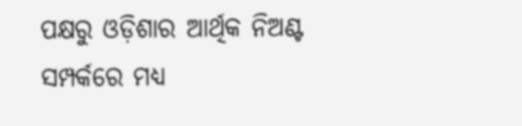ପକ୍ଷରୁ ଓଡ଼ିଶାର ଆର୍ଥିକ ନିଅଣ୍ଟ ସମ୍ପର୍କରେ ମଧ୍ୟ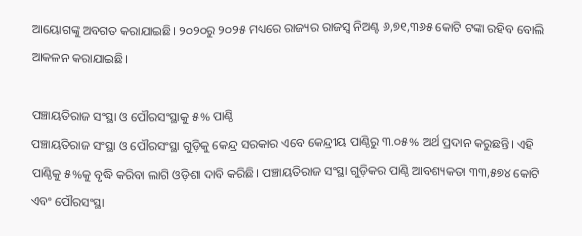ଆୟୋଗଙ୍କୁ ଅବଗତ କରାଯାଇଛି। ୨୦୨୦ରୁ ୨୦୨୫ ମଧ୍ୟରେ ରାଜ୍ୟର ରାଜସ୍ବ ନିଅଣ୍ଟ ୬,୭୧,୩୬୫ କୋଟି ଟଙ୍କା ରହିବ ବୋଲି ଆକଳନ କରାଯାଇଛି।

ପଞ୍ଚାୟତିରାଜ ସଂସ୍ଥା ଓ ପୌରସଂସ୍ଥାକୁ ୫% ପାଣ୍ଠି
ପଞ୍ଚାୟତିରାଜ ସଂସ୍ଥା ଓ ପୌରସଂସ୍ଥା ଗୁଡ଼ିକୁ କେନ୍ଦ୍ର ସରକାର ଏବେ କେନ୍ଦ୍ରୀୟ ପାଣ୍ଠିରୁ ୩.୦୫% ଅର୍ଥ ପ୍ରଦାନ କରୁଛନ୍ତି। ଏହି ପାଣ୍ଠିକୁ ୫%କୁ ବୃଦ୍ଧି କରିବା ଲାଗି ଓଡ଼ିଶା ଦାବି କରିଛି। ପଞ୍ଚାୟତିରାଜ ସଂସ୍ଥା ଗୁଡ଼ିକର ପାଣ୍ଠି ଆବଶ୍ୟକତା ୩୩,୫୭୪ କୋଟି ଏବଂ ପୌରସଂସ୍ଥା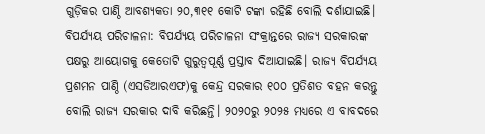ଗୁଡ଼ିକର ପାଣ୍ଠି ଆବଶ୍ୟକତା ୨୦,୩୧୧ କୋଟି ଟଙ୍କା ରହିଛି ବୋଲି ଦର୍ଶାଯାଇଛି।
ବିପର୍ଯ୍ୟୟ ପରିଚାଳନା: ବିପର୍ଯ୍ୟୟ ପରିଚାଳନା ସଂକ୍ରାନ୍ତରେ ରାଜ୍ୟ ସରକାରଙ୍କ ପକ୍ଷରୁ ଆୟୋଗକୁ କେତୋଟି ଗୁରୁତ୍ବପୂର୍ଣ୍ଣ ପ୍ରସ୍ତାବ ଦିଆଯାଇଛି। ରାଜ୍ୟ ବିପର୍ଯ୍ୟୟ ପ୍ରଶମନ ପାଣ୍ଠି (ଏସଡିଆରଏଫ)କୁ କେନ୍ଦ୍ର ସରକାର ୧୦୦ ପ୍ରତିଶତ ବହନ କରନ୍ତୁ ବୋଲି ରାଜ୍ୟ ସରକାର ଦାବି କରିଛନ୍ତି। ୨୦୨୦ରୁ ୨୦୨୫ ମଧ୍ୟରେ ଏ ବାବଦରେ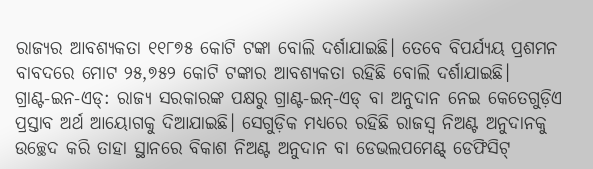ରାଜ୍ୟର ଆବଶ୍ୟକତା ୧୧୮୭୫ କୋଟି ଟଙ୍କା ବୋଲି ଦର୍ଶାଯାଇଛି। ତେବେ ବିପର୍ଯ୍ୟୟ ପ୍ରଶମନ ବାବଦରେ ମୋଟ ୨୫,୭୫୨ କୋଟି ଟଙ୍କାର ଆବଶ୍ୟକତା ରହିଛି ବୋଲି ଦର୍ଶାଯାଇଛି।
ଗ୍ରାଣ୍ଟ-ଇନ-ଏଡ୍‌: ରାଜ୍ୟ ସରକାରଙ୍କ ପକ୍ଷରୁ ଗ୍ରାଣ୍ଟ-ଇନ୍-ଏଡ୍ ବା ଅନୁଦାନ ନେଇ କେତେଗୁଡ଼ିଏ ପ୍ରସ୍ତାବ ଅର୍ଥ ଆୟୋଗକୁ ଦିଆଯାଇଛି। ସେଗୁଡ଼ିକ ମଧ୍ୟରେ ରହିଛି ରାଜସ୍ବ ନିଅଣ୍ଟ ଅନୁଦାନକୁ ଉଚ୍ଛେଦ କରି ତାହା ସ୍ଥାନରେ ବିକାଶ ନିଅଣ୍ଟ ଅନୁଦାନ ବା ଡେଭଲପମେଣ୍ଟ୍ ଡେଫିସିଟ୍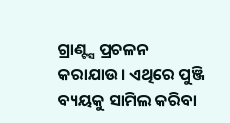ଗ୍ରାଣ୍ଟ୍ସ ପ୍ରଚଳନ କରାଯାଉ। ଏଥିରେ ପୁଞ୍ଜି ବ୍ୟୟକୁ ସାମିଲ କରିବା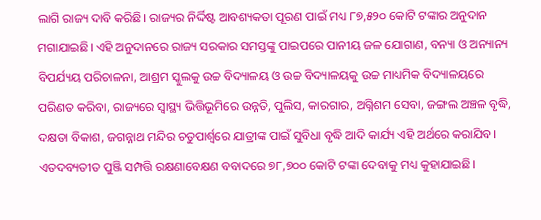ଲାଗି ରାଜ୍ୟ ଦାବି କରିଛି। ରାଜ୍ୟର ନିର୍ଦ୍ଦିଷ୍ଟ ଆବଶ୍ୟକତା ପୂରଣ ପାଇଁ ମଧ୍ୟ ୮୭,୫୨୦ କୋଟି ଟଙ୍କାର ଅନୁଦାନ ମଗାଯାଇଛି। ଏହି ଅନୁଦାନରେ ରାଜ୍ୟ ସରକାର ସମସ୍ତଙ୍କୁ ପାଇପରେ ପାନୀୟ ‌ଜଳ ଯୋଗାଣ, ବନ୍ୟା ଓ ଅନ୍ୟାନ୍ୟ ବିପର୍ଯ୍ୟୟ ପରିଚାଳନା, ଆଶ୍ରମ ସ୍କୁଲକୁ ଉଚ୍ଚ ବିଦ୍ୟାଳୟ ଓ ଉଚ୍ଚ ବିଦ୍ୟାଳୟକୁ ଉଚ୍ଚ ମାଧ୍ୟମିକ ବିଦ୍ୟାଳୟରେ ପରିଣତ କରିବା, ରାଜ୍ୟରେ ସ୍ବାସ୍ଥ୍ୟ ଭିତ୍ତିଭୂମିରେ ଉନ୍ନତି, ପୁଲିସ, କାରଗାର, ଅଗ୍ନିଶମ ସେବା, ଜଙ୍ଗଲ ଅଞ୍ଚଳ ବୃଦ୍ଧି, ଦକ୍ଷତା ବିକାଶ, ଜଗନ୍ନାଥ ମନ୍ଦିର ଚତୁପାର୍ଶ୍ବରେ ଯାତ୍ରୀଙ୍କ ପାଇଁ ସୁବିଧା ବୃଦ୍ଧି ଆଦି କାର୍ଯ୍ୟ ଏହି ଅର୍ଥରେ କରାଯିବ। ଏତଦବ୍ୟତୀତ ପୁଞ୍ଜି ସମ୍ପତ୍ତି ରକ୍ଷଣାବେକ୍ଷଣ ବବାଦରେ ୭୮,୭୦୦ କୋଟି ଟଙ୍କା ଦେବାକୁ ମଧ୍ୟ କୁହାଯାଇଛି।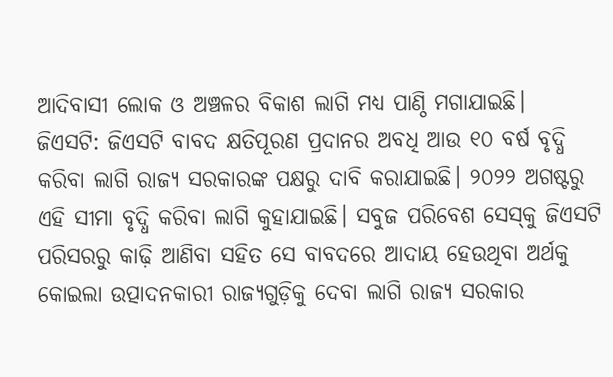ଆଦିବାସୀ ଲୋକ ଓ ଅଞ୍ଚଳର ବିକାଶ ଲାଗି ମଧ୍ୟ ପାଣ୍ଠି ମଗାଯାଇଛି।
ଜିଏସଟି: ଜିଏସଟି ବାବଦ କ୍ଷତିପୂରଣ ପ୍ରଦାନର ଅବଧି ଆଉ ୧୦ ବର୍ଷ ବୃଦ୍ଧି କରିବା ଲାଗି ରାଜ୍ୟ ସରକାରଙ୍କ ପକ୍ଷରୁ ଦାବି କରାଯାଇଛି। ୨୦୨୨ ଅଗଷ୍ଟରୁ ଏହି ସୀମା ବୃଦ୍ଧି କରିବା ଲାଗି କୁହାଯାଇଛି। ସବୁଜ ପରିବେଶ ସେସ୍‌କୁ ଜିଏସଟି ପରିସରରୁ କାଢ଼ି ଆଣିବା ସହିତ ସେ ବାବଦରେ ଆଦାୟ ହେଉଥିବା ଅର୍ଥକୁ କୋଇଲା ଉତ୍ପାଦନକାରୀ ରାଜ୍ୟଗୁଡ଼ିକୁ ଦେବା ଲାଗି ରାଜ୍ୟ ସରକାର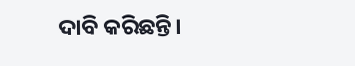ଦାବି କରିଛନ୍ତି।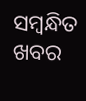ସମ୍ବନ୍ଧିତ ଖବର